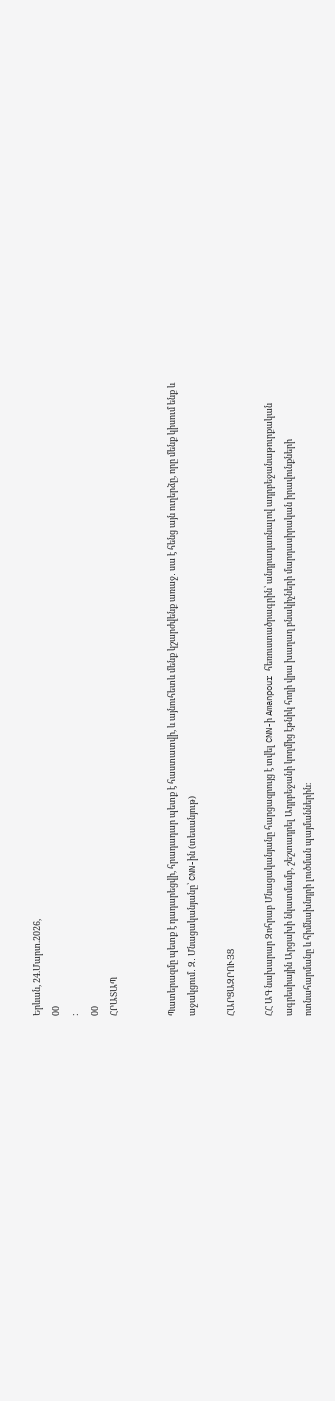Երևան, 24.Մարտ.2026,
00
:
00
ՀՐԱՏԱՊ


Պատերազմը պետք է դադարեցվի, հրադադար պետք է հաստատվի, և այնուհետև մենք կշարժվենք առաջ․ սա է հենց այն ուղերձը, որը մենք կիսում ենք և աջակցում․ Զ․ Մնացականյանը՝ CNN-ին (տեսանյութ)

ՀԱՐՑԱԶՐՈՒՅՑ

ՀՀ ԱԳ նախարար Զոհրաբ Մնացականյանը հարցազրույց է տվել CNN-ի Amanpour հեռուստածրագրին՝ անդրադառնալով ադրբեջանաթուրքական ագրեսիային Արցախի նկատմամբ, շեշտադրել Ադրբեջանի կողմից էթնիկ հողի վրա խաղաղ բնակիչների մարդասիրական իրավունքների ոտնահարմանը և հիմնախնդրի լուծման պայմաններին։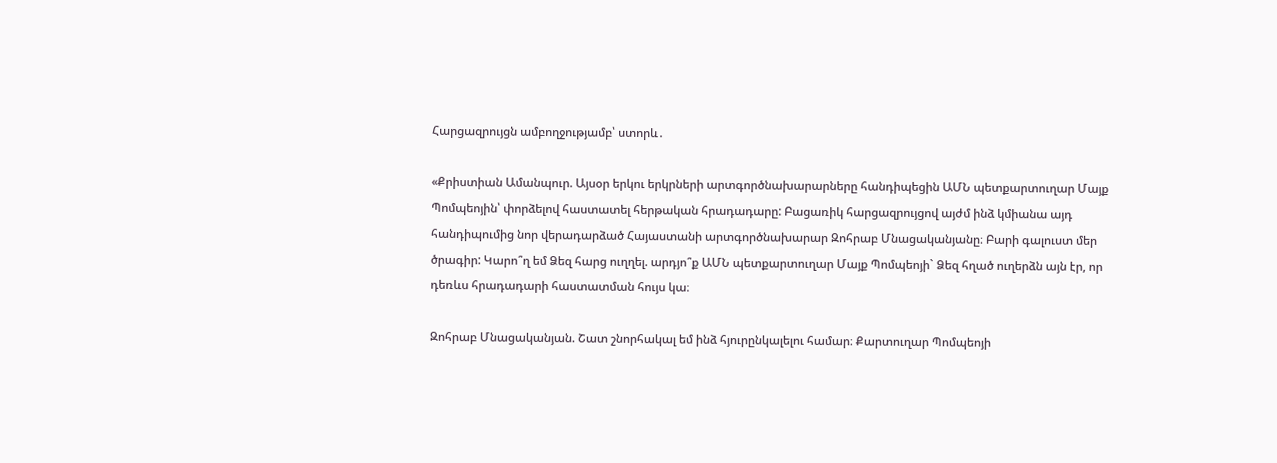Հարցազրույցն ամբողջությամբ՝ ստորև․

«Քրիստիան Ամանպուր. Այսօր երկու երկրների արտգործնախարարները հանդիպեցին ԱՄՆ պետքարտուղար Մայք Պոմպեոյին՝ փորձելով հաստատել հերթական հրադադարը: Բացառիկ հարցազրույցով այժմ ինձ կմիանա այդ հանդիպումից նոր վերադարձած Հայաստանի արտգործնախարար Զոհրաբ Մնացականյանը։ Բարի գալուստ մեր ծրագիր: Կարո՞ղ եմ Ձեզ հարց ուղղել. արդյո՞ք ԱՄՆ պետքարտուղար Մայք Պոմպեոյի` Ձեզ հղած ուղերձն այն էր, որ դեռևս հրադադարի հաստատման հույս կա։

Զոհրաբ Մնացականյան. Շատ շնորհակալ եմ ինձ հյուրընկալելու համար։ Քարտուղար Պոմպեոյի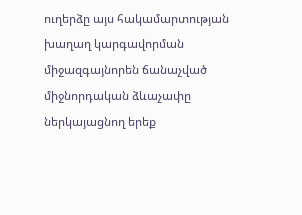ուղերձը այս հակամարտության խաղաղ կարգավորման միջազգայնորեն ճանաչված միջնորդական ձևաչափը ներկայացնող երեք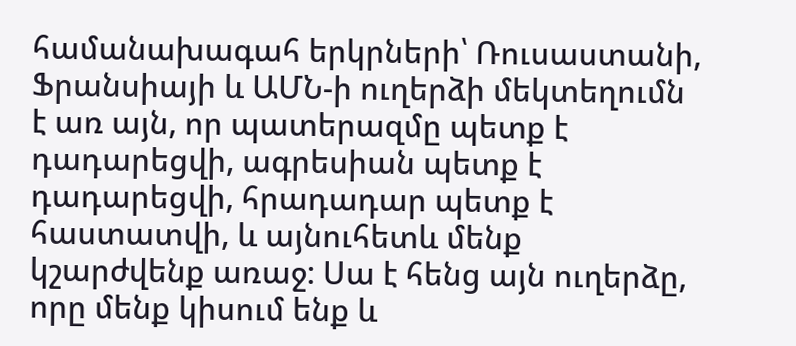համանախագահ երկրների՝ Ռուսաստանի, Ֆրանսիայի և ԱՄՆ-ի ուղերձի մեկտեղումն է առ այն, որ պատերազմը պետք է դադարեցվի, ագրեսիան պետք է դադարեցվի, հրադադար պետք է հաստատվի, և այնուհետև մենք կշարժվենք առաջ: Սա է հենց այն ուղերձը, որը մենք կիսում ենք և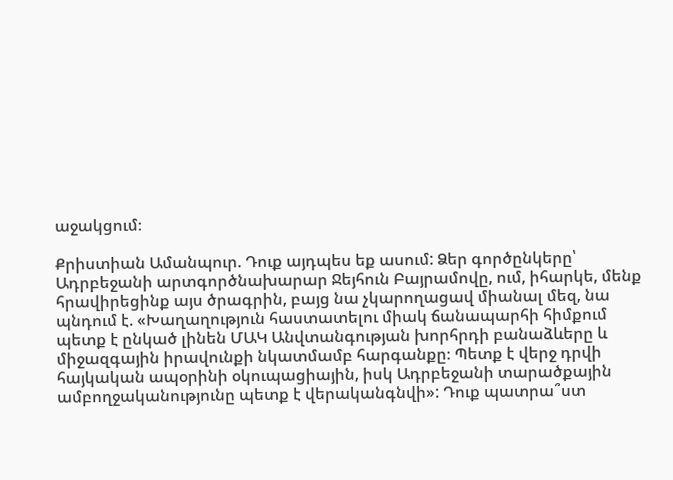աջակցում։

Քրիստիան Ամանպուր. Դուք այդպես եք ասում: Ձեր գործընկերը՝ Ադրբեջանի արտգործնախարար Ջեյհուն Բայրամովը, ում, իհարկե, մենք հրավիրեցինք այս ծրագրին, բայց նա չկարողացավ միանալ մեզ, նա պնդում է. «Խաղաղություն հաստատելու միակ ճանապարհի հիմքում պետք է ընկած լինեն ՄԱԿ Անվտանգության խորհրդի բանաձևերը և միջազգային իրավունքի նկատմամբ հարգանքը։ Պետք է վերջ դրվի հայկական ապօրինի օկուպացիային, իսկ Ադրբեջանի տարածքային ամբողջականությունը պետք է վերականգնվի»: Դուք պատրա՞ստ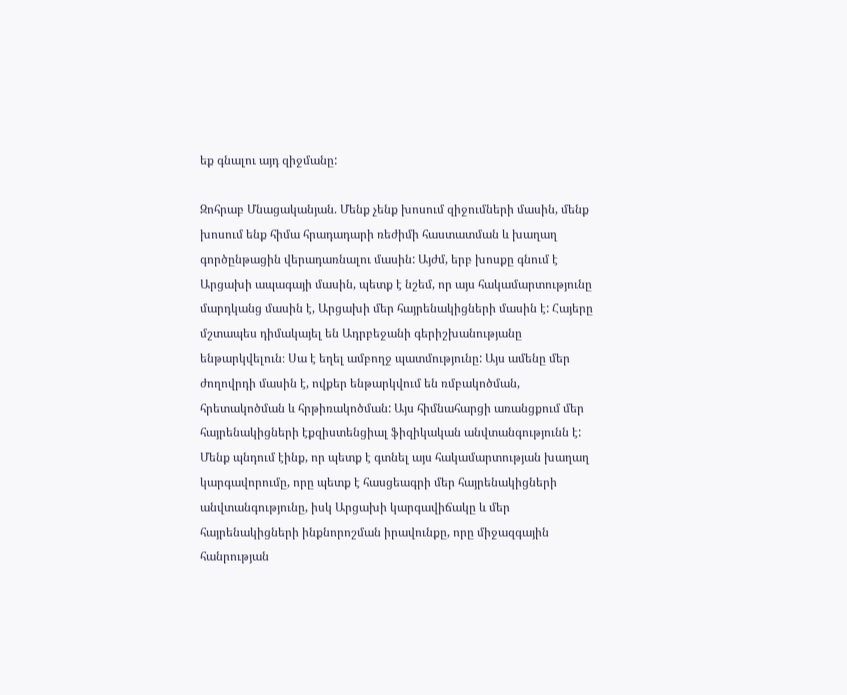եք գնալու այդ զիջմանը:

Զոհրաբ Մնացականյան. Մենք չենք խոսում զիջումների մասին, մենք խոսում ենք հիմա հրադադարի ռեժիմի հաստատման և խաղաղ գործընթացին վերադառնալու մասին: Այժմ, երբ խոսքը գնում է Արցախի ապագայի մասին, պետք է նշեմ, որ այս հակամարտությունը մարդկանց մասին է, Արցախի մեր հայրենակիցների մասին է: Հայերը մշտապես դիմակայել են Ադրբեջանի գերիշխանությանը ենթարկվելուն։ Սա է եղել ամբողջ պատմությունը: Այս ամենը մեր ժողովրդի մասին է, ովքեր ենթարկվում են ռմբակոծման, հրետակոծման և հրթիռակոծման: Այս հիմնահարցի առանցքում մեր հայրենակիցների էքզիստենցիալ ֆիզիկական անվտանգությունն է: Մենք պնդում էինք, որ պետք է գտնել այս հակամարտության խաղաղ կարգավորումը, որը պետք է հասցեագրի մեր հայրենակիցների անվտանգությունը, իսկ Արցախի կարգավիճակը և մեր հայրենակիցների ինքնորոշման իրավունքը, որը միջազգային հանրության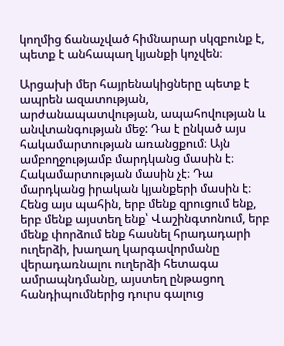կողմից ճանաչված հիմնարար սկզբունք է, պետք է անհապաղ կյանքի կոչվեն։

Արցախի մեր հայրենակիցները պետք է ապրեն ազատության, արժանապատվության, ապահովության և անվտանգության մեջ: Դա է ընկած այս հակամարտության առանցքում։ Այն ամբողջությամբ մարդկանց մասին է։ Հակամարտության մասին չէ։ Դա մարդկանց իրական կյանքերի մասին է։ Հենց այս պահին, երբ մենք զրուցում ենք, երբ մենք այստեղ ենք՝ Վաշինգտոնում, երբ մենք փորձում ենք հասնել հրադադարի ուղերձի, խաղաղ կարգավորմանը վերադառնալու ուղերձի հետագա ամրապնդմանը, այստեղ ընթացող հանդիպումներից դուրս գալուց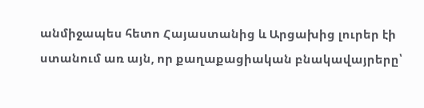անմիջապես հետո Հայաստանից և Արցախից լուրեր էի ստանում առ այն, որ քաղաքացիական բնակավայրերը՝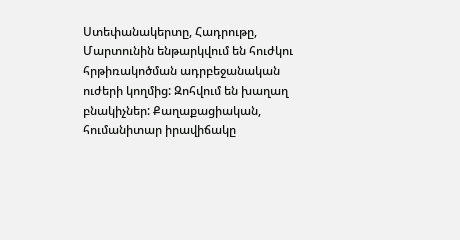Ստեփանակերտը, Հադրութը, Մարտունին ենթարկվում են հուժկու հրթիռակոծման ադրբեջանական ուժերի կողմից: Զոհվում են խաղաղ բնակիչներ: Քաղաքացիական, հումանիտար իրավիճակը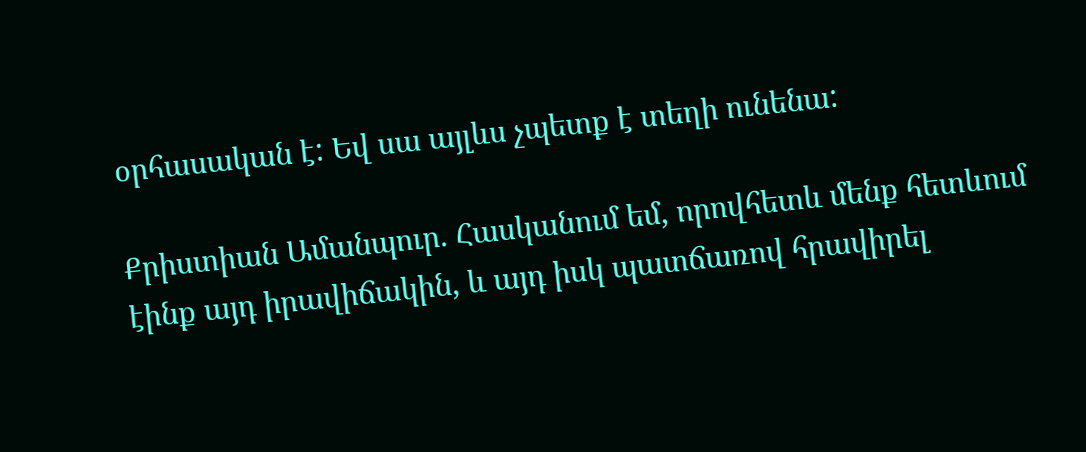օրհասական է: Եվ սա այլևս չպետք է տեղի ունենա:

Քրիստիան Ամանպուր. Հասկանում եմ, որովհետև մենք հետևում էինք այդ իրավիճակին, և այդ իսկ պատճառով հրավիրել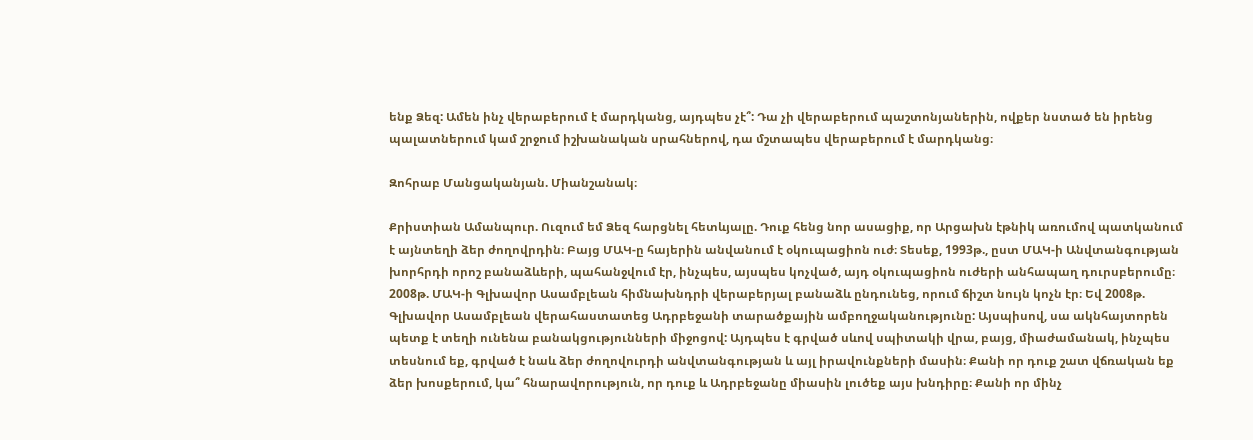ենք Ձեզ: Ամեն ինչ վերաբերում է մարդկանց, այդպես չէ՞: Դա չի վերաբերում պաշտոնյաներին, ովքեր նստած են իրենց պալատներում կամ շրջում իշխանական սրահներով, դա մշտապես վերաբերում է մարդկանց։

Զոհրաբ Մանցականյան. Միանշանակ։

Քրիստիան Ամանպուր. Ուզում եմ Ձեզ հարցնել հետևյալը. Դուք հենց նոր ասացիք, որ Արցախն էթնիկ առումով պատկանում է այնտեղի ձեր ժողովրդին։ Բայց ՄԱԿ-ը հայերին անվանում է օկուպացիոն ուժ։ Տեսեք, 1993թ., ըստ ՄԱԿ-ի Անվտանգության խորհրդի որոշ բանաձևերի, պահանջվում էր, ինչպես, այսպես կոչված, այդ օկուպացիոն ուժերի անհապաղ դուրսբերումը։ 2008թ. ՄԱԿ-ի Գլխավոր Ասամբլեան հիմնախնդրի վերաբերյալ բանաձև ընդունեց, որում ճիշտ նույն կոչն էր։ Եվ 2008թ. Գլխավոր Ասամբլեան վերահաստատեց Ադրբեջանի տարածքային ամբողջականությունը: Այսպիսով, սա ակնհայտորեն պետք է տեղի ունենա բանակցությունների միջոցով: Այդպես է գրված սևով սպիտակի վրա, բայց, միաժամանակ, ինչպես տեսնում եք, գրված է նաև ձեր ժողովուրդի անվտանգության և այլ իրավունքների մասին։ Քանի որ դուք շատ վճռական եք ձեր խոսքերում, կա՞ հնարավորություն, որ դուք և Ադրբեջանը միասին լուծեք այս խնդիրը։ Քանի որ մինչ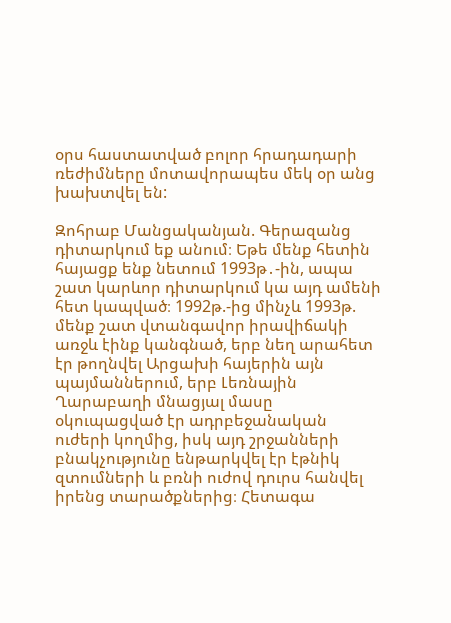օրս հաստատված բոլոր հրադադարի ռեժիմները մոտավորապես մեկ օր անց խախտվել են:

Զոհրաբ Մանցականյան. Գերազանց դիտարկում եք անում։ Եթե մենք հետին հայացք ենք նետում 1993թ․-ին, ապա շատ կարևոր դիտարկում կա այդ ամենի հետ կապված։ 1992թ.-ից մինչև 1993թ. մենք շատ վտանգավոր իրավիճակի առջև էինք կանգնած, երբ նեղ արահետ էր թողնվել Արցախի հայերին այն պայմաններում, երբ Լեռնային Ղարաբաղի մնացյալ մասը օկուպացված էր ադրբեջանական ուժերի կողմից, իսկ այդ շրջանների բնակչությունը ենթարկվել էր էթնիկ զտումների և բռնի ուժով դուրս հանվել իրենց տարածքներից։ Հետագա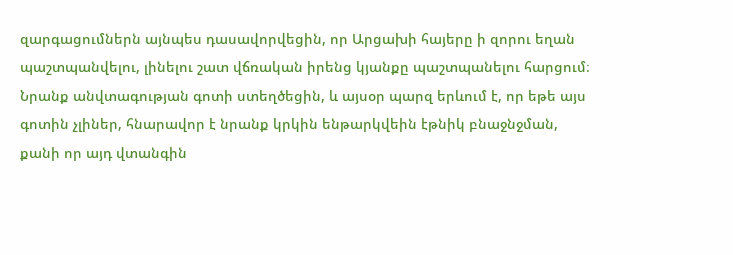զարգացումներն այնպես դասավորվեցին, որ Արցախի հայերը ի զորու եղան պաշտպանվելու, լինելու շատ վճռական իրենց կյանքը պաշտպանելու հարցում։ Նրանք անվտագության գոտի ստեղծեցին, և այսօր պարզ երևում է, որ եթե այս գոտին չլիներ, հնարավոր է նրանք կրկին ենթարկվեին էթնիկ բնաջնջման, քանի որ այդ վտանգին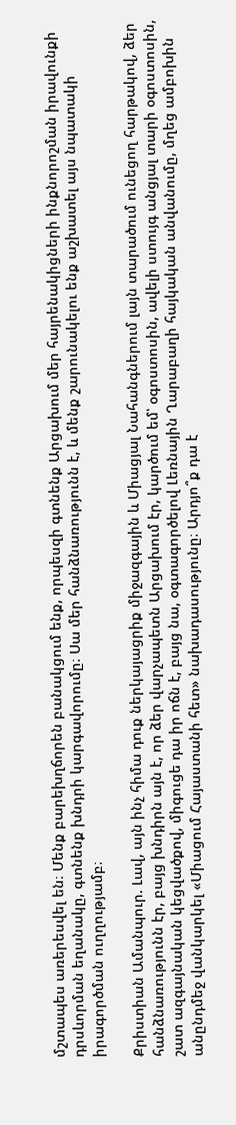մշտապես առերեսվել են։ Մենք բարեխղճորեն բանակցում ենք, որպեսզի գտնենք Արցախում մեր հայրենակիցների ինքնորոշման իրավունքի դրսևորման եղանակը, գտնենք խնդրի կարգավորումը։ Սա մեր հանձնառությունն է, և մենք շարունակելու ենք աշխատել այս նպատակի իրագործման ուղղությամբ։

Քրիստիան Ամանպուր. Լավ, այն ինչ հիմա դուք ներկայացրիք միջազգային և Միացյալ Նահանգներում լայն տարածում ունեցող հարթակով, ձեր հանձնառությունն էր, բայց խնդիրն այն է, որ ձեր վարչապետն Արցախում էր, կարծում եմ՝ օգոստոսին, ավելի ստույգ անցյալ տարի օգոստոսին, շատ ազգայնական կեցվածքով, միգուցե դա իր ոճն է, բայց նա, օգտագործելով Լեռնային Ղարաբաղի հայկական անվանումը, մղեց ամբոխին անընդմեջ վանկարկել «Միացում Հայաստանի հետ» նախադասությունը։ Արդյո՞ք դա է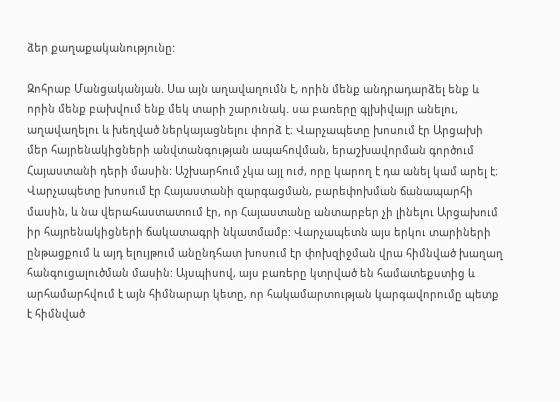ձեր քաղաքականությունը:

Զոհրաբ Մանցականյան. Սա այն աղավաղումն է, որին մենք անդրադարձել ենք և որին մենք բախվում ենք մեկ տարի շարունակ. սա բառերը գլխիվայր անելու, աղավաղելու և խեղված ներկայացնելու փորձ է։ Վարչապետը խոսում էր Արցախի մեր հայրենակիցների անվտանգության ապահովման, երաշխավորման գործում Հայաստանի դերի մասին: Աշխարհում չկա այլ ուժ, որը կարող է դա անել կամ արել է։ Վարչապետը խոսում էր Հայաստանի զարգացման, բարեփոխման ճանապարհի մասին, և նա վերահաստատում էր, որ Հայաստանը անտարբեր չի լինելու Արցախում իր հայրենակիցների ճակատագրի նկատմամբ: Վարչապետն այս երկու տարիների ընթացքում և այդ ելույթում անընդհատ խոսում էր փոխզիջման վրա հիմնված խաղաղ հանգուցալուծման մասին: Այսպիսով, այս բառերը կտրված են համատեքստից և արհամարհվում է այն հիմնարար կետը, որ հակամարտության կարգավորումը պետք է հիմնված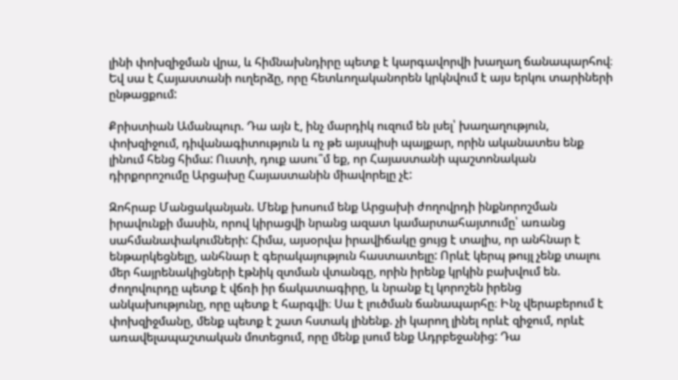լինի փոխզիջման վրա, և հիմնախնդիրը պետք է կարգավորվի խաղաղ ճանապարհով։ Եվ սա է Հայաստանի ուղերձը, որը հետևողականորեն կրկնվում է այս երկու տարիների ընթացքում:

Քրիստիան Ամանպուր. Դա այն է, ինչ մարդիկ ուզում են լսել՝ խաղաղություն, փոխզիջում, դիվանագիտություն և ոչ թե այսպիսի պայքար, որին ականատես ենք լինում հենց հիմա: Ուստի, դուք ասու՞մ եք, որ Հայաստանի պաշտոնական դիրքորոշումը Արցախը Հայաստանին միավորելը չէ:

Զոհրաբ Մանցականյան. Մենք խոսում ենք Արցախի ժողովրդի ինքնորոշման իրավունքի մասին, որով կիրացվի նրանց ազատ կամարտահայտումը՝ առանց սահմանափակումների: Հիմա, այսօրվա իրավիճակը ցույց է տալիս, որ անհնար է ենթարկեցնելը, անհնար է գերակայություն հաստատելը: Որևէ կերպ թույլ չենք տալու մեր հայրենակիցների էթնիկ զտման վտանգը, որին իրենք կրկին բախվում են. ժողովուրդը պետք է վճռի իր ճակատագիրը, և նրանք էլ կորոշեն իրենց անկախությունը, որը պետք է հարգվի։ Սա է լուծման ճանապարհը։ Ինչ վերաբերում է փոխզիջմանը, մենք պետք է շատ հստակ լինենք. չի կարող լինել որևէ զիջում, որևէ առավելապաշտական մոտեցում, որը մենք լսում ենք Ադրբեջանից: Դա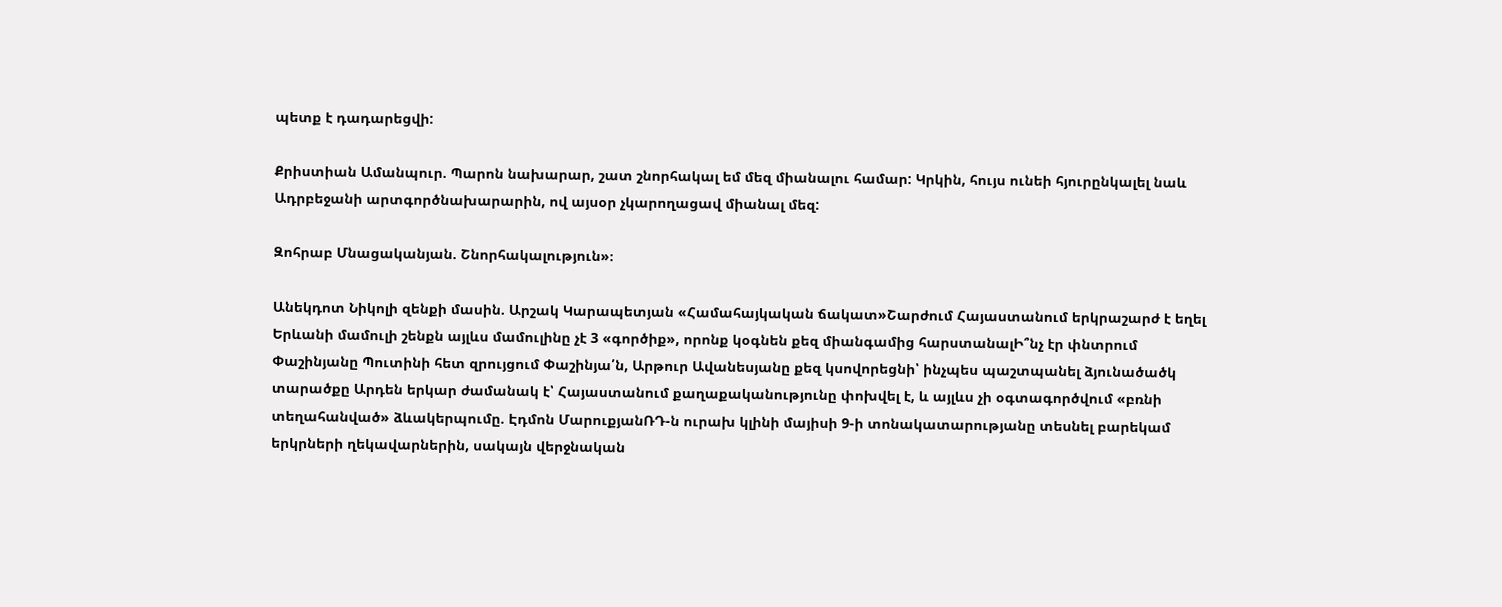պետք է դադարեցվի:

Քրիստիան Ամանպուր. Պարոն նախարար, շատ շնորհակալ եմ մեզ միանալու համար: Կրկին, հույս ունեի հյուրընկալել նաև Ադրբեջանի արտգործնախարարին, ով այսօր չկարողացավ միանալ մեզ:

Զոհրաբ Մնացականյան. Շնորհակալություն»։

Անեկդոտ Նիկոլի զենքի մասին. Արշակ Կարապետյան «Համահայկական ճակատ»Շարժում Հայաստանում երկրաշարժ է եղել Երևանի մամուլի շենքն այլևս մամուլինը չէ 3 «գործիք», որոնք կօգնեն քեզ միանգամից հարստանալԻ՞նչ էր փնտրում Փաշինյանը Պուտինի հետ զրույցում Փաշինյա՛ն, Արթուր Ավանեսյանը քեզ կսովորեցնի՝ ինչպես պաշտպանել ձյունածածկ տարածքը Արդեն երկար ժամանակ է՝ Հայաստանում քաղաքականությունը փոխվել է, և այլևս չի օգտագործվում «բռնի տեղահանված» ձևակերպումը. Էդմոն ՄարուքյանՌԴ-ն ուրախ կլինի մայիսի 9-ի տոնակատարությանը տեսնել բարեկամ երկրների ղեկավարներին, սակայն վերջնական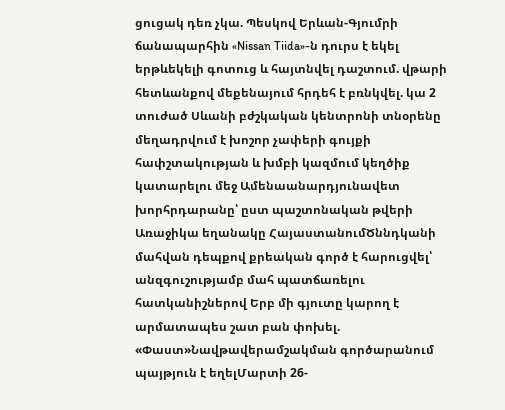ցուցակ դեռ չկա. Պեսկով Երևան-Գյումրի ճանապարհին «Nissan Tiida»-ն դուրս է եկել երթևեկելի գոտուց և հայտնվել դաշտում. վթարի հետևանքով մեքենայում հրդեհ է բռնկվել. կա 2 տուժած Սևանի բժշկական կենտրոնի տնօրենը մեղադրվում է խոշոր չափերի գույքի հափշտակության և խմբի կազմում կեղծիք կատարելու մեջ Ամենաանարդյունավետ խորհրդարանը՝ ըստ պաշտոնական թվերի Առաջիկա եղանակը ՀայաստանումԾննդկանի մահվան դեպքով քրեական գործ է հարուցվել՝ անզգուշությամբ մահ պատճառելու հատկանիշներով Երբ մի գյուտը կարող է արմատապես շատ բան փոխել. «Փաստ»Նավթավերամշակման գործարանում պայթյուն է եղելՄարտի 26-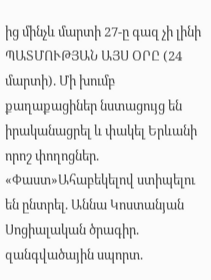ից մինչև մարտի 27-ը գազ չի լինի ՊԱՏՄՈՒԹՅԱՆ ԱՅՍ ՕՐԸ (24 մարտի). Մի խումբ քաղաքացիներ նստացույց են իրականացրել և փակել Երևանի որոշ փողոցներ. «Փաստ»Ահաբեկելով ստիպելու են ընտրել. Աննա Կոստանյան Սոցիալական ծրագիր. զանգվածային սպորտ.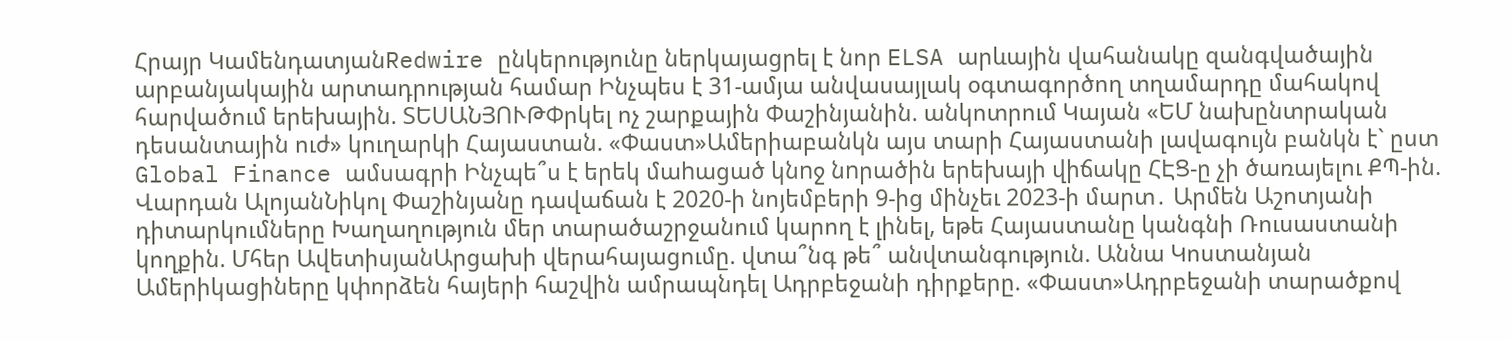Հրայր ԿամենդատյանRedwire ընկերությունը ներկայացրել է նոր ELSA արևային վահանակը զանգվածային արբանյակային արտադրության համար Ինչպես է 31-ամյա անվասայլակ օգտագործող տղամարդը մահակով հարվածում երեխային. ՏԵՍԱՆՅՈՒԹՓրկել ոչ շարքային Փաշինյանին. անկոտրում Կայան «ԵՄ նախընտրական դեսանտային ուժ» կուղարկի Հայաստան. «Փաստ»Ամերիաբանկն այս տարի Հայաստանի լավագույն բանկն է` ըստ Global Finance ամսագրի Ինչպե՞ս է երեկ մաhացած կնnջ նnրածին երեխայի վիճակը ՀԷՑ-ը չի ծառայելու ՔՊ-ին. Վարդան ԱլոյանՆիկոլ Փաշինյանը դավաճան է 2020-ի նոյեմբերի 9-ից մինչեւ 2023-ի մարտ․ Արմեն Աշոտյանի դիտարկումները Խաղաղություն մեր տարածաշրջանում կարող է լինել, եթե Հայաստանը կանգնի Ռուսաստանի կողքին. Մհեր ԱվետիսյանԱրցախի վերահայացումը. վտա՞նգ թե՞ անվտանգություն. Աննա Կոստանյան Ամերիկացիները կփորձեն հայերի հաշվին ամրապնդել Ադրբեջանի դիրքերը. «Փաստ»Ադրբեջանի տարածքով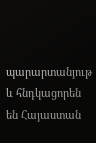պարարտանյութ և հնդկացորեն են Հայաստան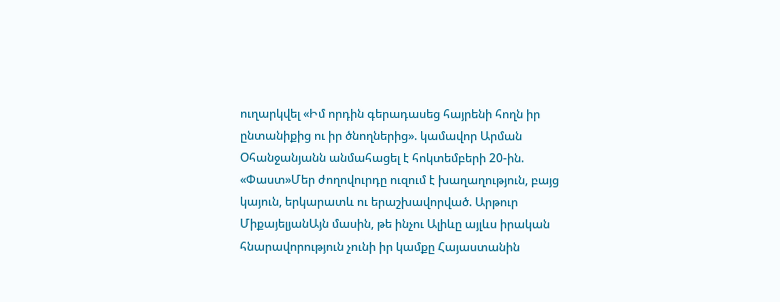ուղարկվել «Իմ որդին գերադասեց հայրենի հողն իր ընտանիքից ու իր ծնողներից». կամավոր Արման Օհանջանյանն անմահացել է հոկտեմբերի 20-ին. «Փաստ»Մեր ժողովուրդը ուզում է խաղաղություն, բայց կայուն, երկարատև ու երաշխավորված. Արթուր ՄիքայելյանԱյն մասին, թե ինչու Ալիևը այլևս իրական հնարավորություն չունի իր կամքը Հայաստանին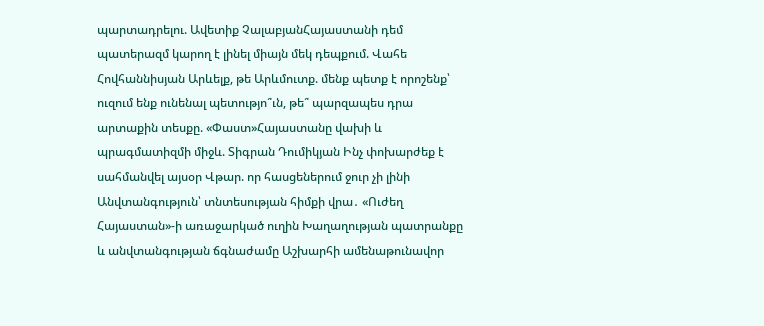պարտադրելու. Ավետիք ՉալաբյանՀայաստանի դեմ պատերազմ կարող է լինել միայն մեկ դեպքում. Վահե Հովհաննիսյան Արևելք, թե Արևմուտք. մենք պետք է որոշենք՝ ուզում ենք ունենալ պետությո՞ւն, թե՞ պարզապես դրա արտաքին տեսքը. «Փաստ»Հայաստանը վախի և պրագմատիզմի միջև. Տիգրան Դումիկյան Ինչ փոխարժեք է սահմանվել այսօր Վթար. որ հասցեներում ջուր չի լինի Անվտանգություն՝ տնտեսության հիմքի վրա․ «Ուժեղ Հայաստան»-ի առաջարկած ուղին Խաղաղության պատրանքը և անվտանգության ճգնաժամը Աշխարհի ամենաթունավոր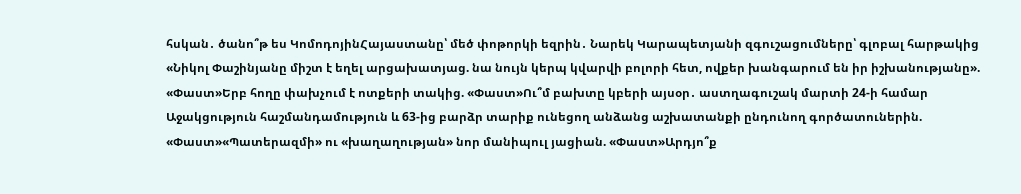հսկան․ ծանո՞թ ես ԿոմոդոյինՀայաստանը՝ մեծ փոթորկի եզրին․ Նարեկ Կարապետյանի զգուշացումները՝ գլոբալ հարթակից «Նիկոլ Փաշինյանը միշտ է եղել արցախատյաց. նա նույն կերպ կվարվի բոլորի հետ, ովքեր խանգարում են իր իշխանությանը». «Փաստ»Երբ հողը փախչում է ոտքերի տակից. «Փաստ»Ու՞մ բախտը կբերի այսօր․ աստղագուշակ մարտի 24-ի համար Աջակցություն հաշմանդամություն և 63-ից բարձր տարիք ունեցող անձանց աշխատանքի ընդունող գործատուներին. «Փաստ»«Պատերազմի» ու «խաղաղության» նոր մանիպուլ յացիան. «Փաստ»Արդյո՞ք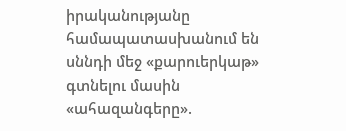իրականությանը համապատասխանում են սննդի մեջ «քարուերկաթ» գտնելու մասին «ահազանգերը».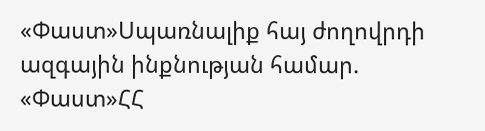«Փաստ»Սպառնալիք հայ ժողովրդի ազգային ինքնության համար. «Փաստ»ՀՀ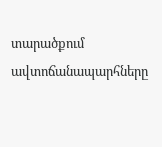տարածքում ավտոճանապարհները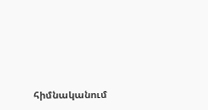հիմնականում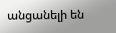անցանելի են